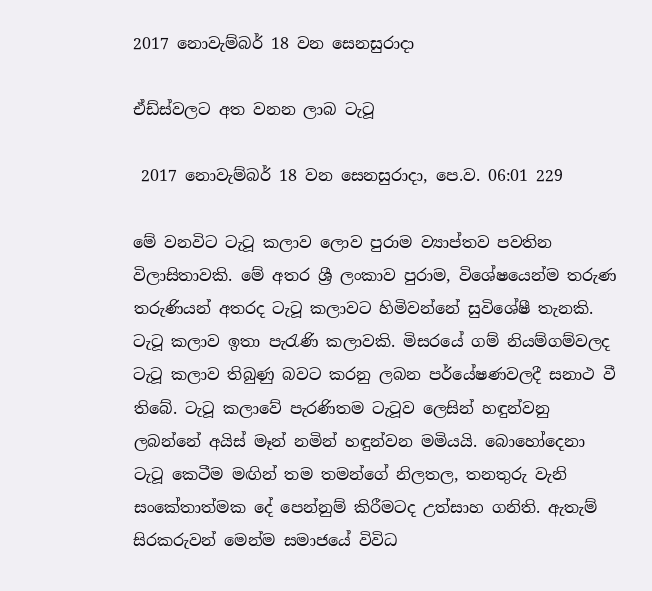2017 නොවැම්බර් 18 වන සෙනසුරාදා

ඒඩ්ස්වලට අත වනන ලාබ ටැටූ

 2017 නොවැම්බර් 18 වන සෙනසුරාදා, පෙ.ව. 06:01 229

මේ වනවිට ටැටූ කලාව ලොව පුරාම ව්‍යාප්තව පවතින විලාසිතාවකි. මේ අතර ශ්‍රී ලංකාව පුරාම, විශේෂයෙන්ම තරුණ තරුණියන් අතරද ටැටූ කලාවට හිමිවන්නේ සුවිශේෂී තැනකි. ටැටූ කලාව ඉතා පැරැණි කලාවකි. මිසරයේ ගම් නියම්ගම්වලද ටැටූ කලාව තිබුණු බවට කරනු ලබන පර්යේෂණවලදී සනාථ වී තිබේ. ටැටූ කලාවේ පැරණිතම ටැටූව ලෙසින් හඳුන්වනු ලබන්නේ අයිස් මෑන් නමින් හඳුන්වන මමියයි. බොහෝදෙනා ටැටූ කෙටීම මඟින් තම තමන්ගේ නිලතල, තනතුරු වැනි සංකේතාත්මක දේ පෙන්නුම් කිරීමටද උත්සාහ ගනිති. ඇතැම් සිරකරුවන් මෙන්ම සමාජයේ විවිධ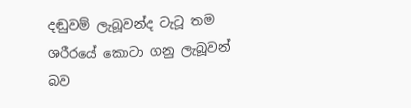දඬුවම් ලැබූවන්ද ටැටූ තම ශරීරයේ කොටා ගනු ලැබූවන් බව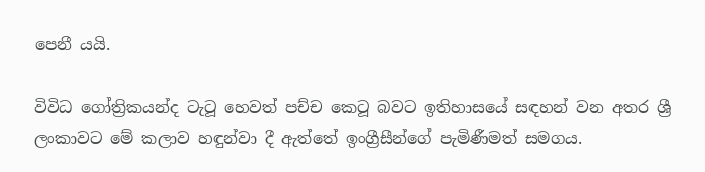පෙනී යයි.

විවිධ ගෝත්‍රිකයන්ද ටැටූ හෙවත් පච්ච කෙටූ බවට ඉතිහාසයේ සඳහන් වන අතර ශ්‍රී ලංකාවට මේ කලාව හඳුන්වා දී ඇත්තේ ඉංග්‍රීසීන්ගේ පැමිණීමත් සමගය.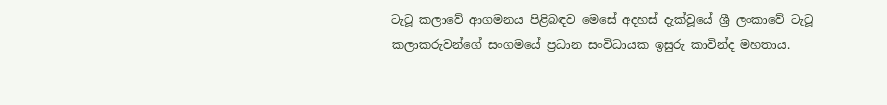ටැටූ කලාවේ ආගමනය පිළිබඳව මෙසේ අදහස් දැක්වූයේ ශ්‍රී ලංකාවේ ටැටූ කලාකරුවන්ගේ සංගමයේ ප්‍රධාන සංවිධායක ඉසුරු කාවින්ද මහතාය.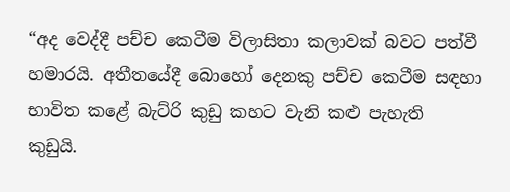“අද වෙද්දී පච්ච කෙටීම විලාසිතා කලාවක් බවට පත්වී හමාරයි. අතීතයේදී බොහෝ දෙනකු පච්ච කෙටීම සඳහා භාවිත කළේ බැට්රි කුඩු කහට වැනි කළු පැහැති කුඩුයි.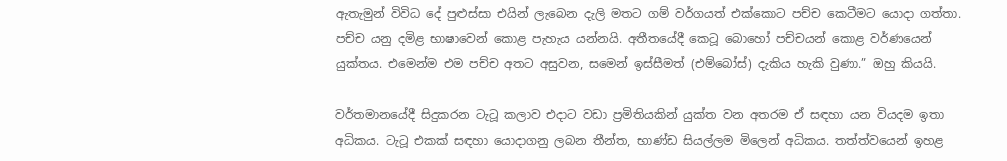ඇතැමුන් විවිධ දේ පුළුස්සා එයින් ලැබෙන දැලි මතට ගම් වර්ගයත් එක්කොට පච්ච කෙටීමට යොදා ගත්තා. පච්ච යනු දමිළ භාෂාවෙන් කොළ පැහැය යන්නයි. අතීතයේදී කෙටූ බොහෝ පච්චයන් කොළ වර්ණයෙන් යුක්තය. එමෙන්ම එම පච්ච අතට අසුවන, සමෙන් ඉස්සීමත් (එම්බෝස්) දැකිය හැකි වුණා.” ඔහු කියයි.

වර්තමානයේදී සිදුකරන ටැටූ කලාව එදාට වඩා ප්‍රමිතියකින් යුක්ත වන අතරම ඒ සඳහා යන වියදම ඉතා අධිකය. ටැටූ එකක් සඳහා යොදාගනු ලබන තීන්ත, භාණ්ඩ සියල්ලම මිලෙන් අධිකය. තත්ත්වයෙන් ඉහළ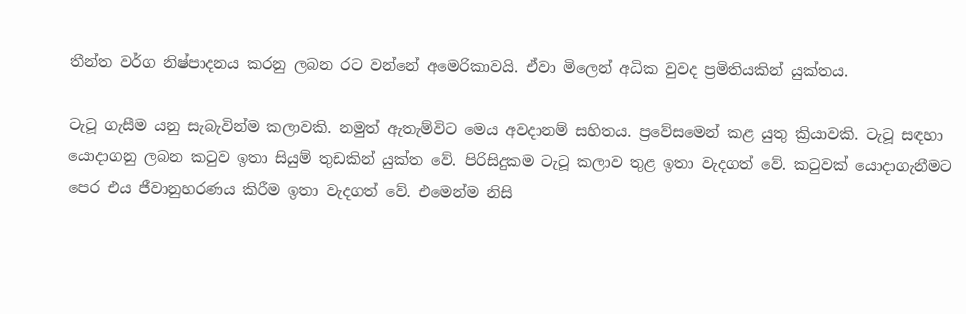තීන්ත වර්ග නිෂ්පාදනය කරනු ලබන රට වන්නේ අමෙරිකාවයි. ඒවා මිලෙන් අධික වුවද ප්‍රමිතියකින් යුක්තය.

ටැටූ ගැසීම යනු සැබැවින්ම කලාවකි. නමුත් ඇතැම්විට මෙය අවදානම් සහිතය. ප්‍රවේසමෙන් කළ යුතු ක්‍රියාවකි. ටැටූ සඳහා යොදාගනු ලබන කටුව ඉතා සියුම් තුඩකින් යුක්ත වේ. පිරිසිදුකම ටැටූ කලාව තුළ ඉතා වැදගත් වේ. කටුවක් යොදාගැනීමට පෙර එය ජීවානුහරණය කිරීම ඉතා වැදගත් වේ. එමෙන්ම නිසි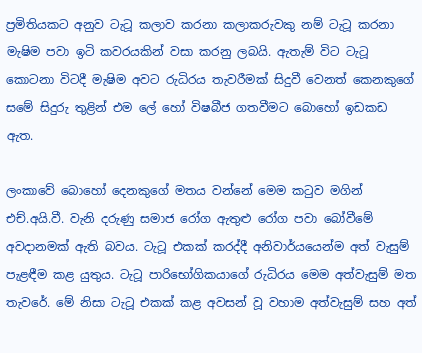ප්‍රමිතියකට අනුව ටැටූ කලාව කරනා කලාකරුවකු නම් ටැටූ කරනා මැෂිම පවා ඉටි කවරයකින් වසා කරනු ලබයි. ඇතැම් විට ටැටූ කොටනා විටදී මැෂිම අවට රුධිරය තැවරීමක් සිදුවී වෙනත් කෙනකුගේ සමේ සිදුරු තුළින් එම ලේ හෝ විෂබීජ ගතවීමට බොහෝ ඉඩකඩ ඇත.

ලංකාවේ බොහෝ දෙනකුගේ මතය වන්නේ මෙම කටුව මගින් එච්.අයි.වී. වැනි දරුණු සමාජ රෝග ඇතුළු රෝග පවා බෝවීමේ අවදානමක් ඇති බවය. ටැටූ එකක් කරද්දී අනිවාර්යයෙන්ම අත් වැසුම් පැළඳීම කළ යුතුය. ටැටූ පාරිභෝගිකයාගේ රුධිරය මෙම අත්වැසුම් මත තැවරේ. මේ නිසා ටැටූ එකක් කළ අවසන් වූ වහාම අත්වැසුම් සහ අත්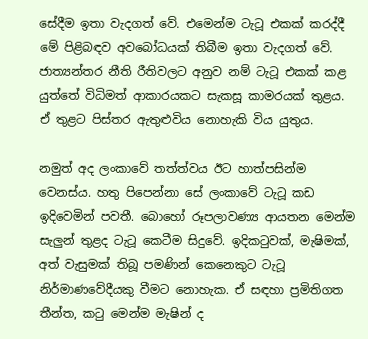සේදීම ඉතා වැදගත් වේ. එමෙන්ම ටැටූ එකක් කරද්දී මේ පිළිබඳව අවබෝධයක් තිබීම ඉතා වැදගත් වේ. ජාත්‍යන්තර නීති රීතිවලට අනුව නම් ටැටූ එකක් කළ යුත්තේ විධිමත් ආකාරයකට සැකසූ කාමරයක් තුළය. ඒ තුළට පිස්තර ඇතුළුවිය නොහැකි විය යුතුය.

නමුත් අද ලංකාවේ තත්ත්වය ඊට හාත්පසින්ම වෙනස්ය. හතු පිපෙන්නා සේ ලංකාවේ ටැටූ කඩ ඉදිවෙමින් පවතී. බොහෝ රූපලාවණ්‍ය ආයතන මෙන්ම සැලුන් තුළද ටැටූ කෙටීම සිදුවේ. ඉදිකටුවක්, මැෂිමක්, අත් වැසුමක් තිබූ පමණින් කෙනෙකුට ටැටූ නිර්මාණවේදීයකු වීමට නොහැක. ඒ සඳහා ප්‍රමිතිගත තීන්ත, කටු මෙන්ම මැෂින් ද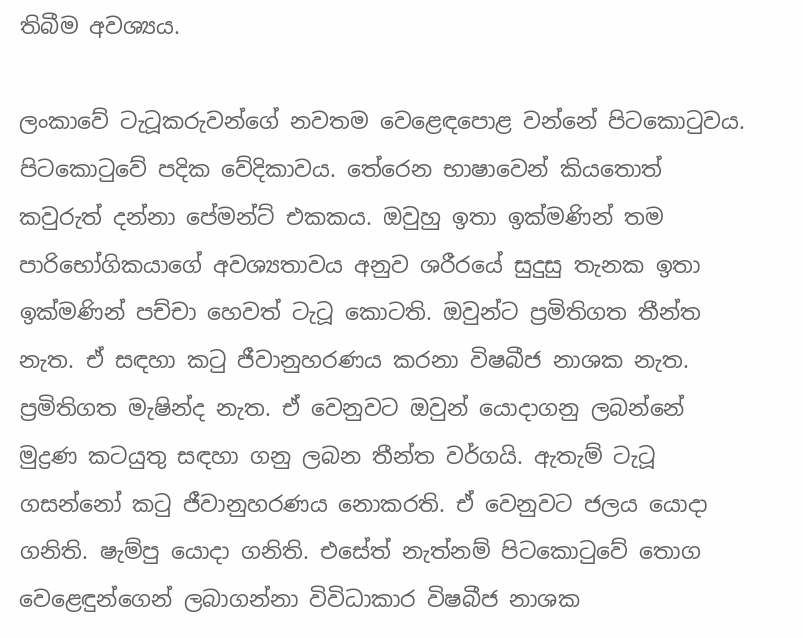තිබීම අවශ්‍යය.

ලංකාවේ ටැටූකරුවන්ගේ නවතම වෙළෙඳපොළ වන්නේ පිටකොටුවය. පිටකොටුවේ පදික වේදිකාවය. තේරෙන භාෂාවෙන් කියතොත් කවුරුත් දන්නා පේමන්ට් එකකය. ඔවුහු ඉතා ඉක්මණින් තම පාරිභෝගිකයාගේ අවශ්‍යතාවය අනුව ශරීරයේ සුදුසු තැනක ඉතා ඉක්මණින් පච්චා හෙවත් ටැටූ කොටති. ඔවුන්ට ප්‍රමිතිගත තීන්ත නැත. ඒ සඳහා කටු ජීවානුහරණය කරනා විෂබීජ නාශක නැත. ප්‍රමිතිගත මැෂින්ද නැත. ඒ වෙනුවට ඔවුන් යොදාගනු ලබන්නේ මුද්‍රණ කටයුතු සඳහා ගනු ලබන තීන්ත වර්ගයි. ඇතැම් ටැටූ ගසන්නෝ කටු ජීවානුහරණය නොකරති. ඒ වෙනුවට ජලය යොදා ගනිති. ෂැම්පු යොදා ගනිති. එසේත් නැත්නම් පිටකොටුවේ තොග වෙළෙඳුන්ගෙන් ලබාගන්නා විවිධාකාර විෂබීජ නාශක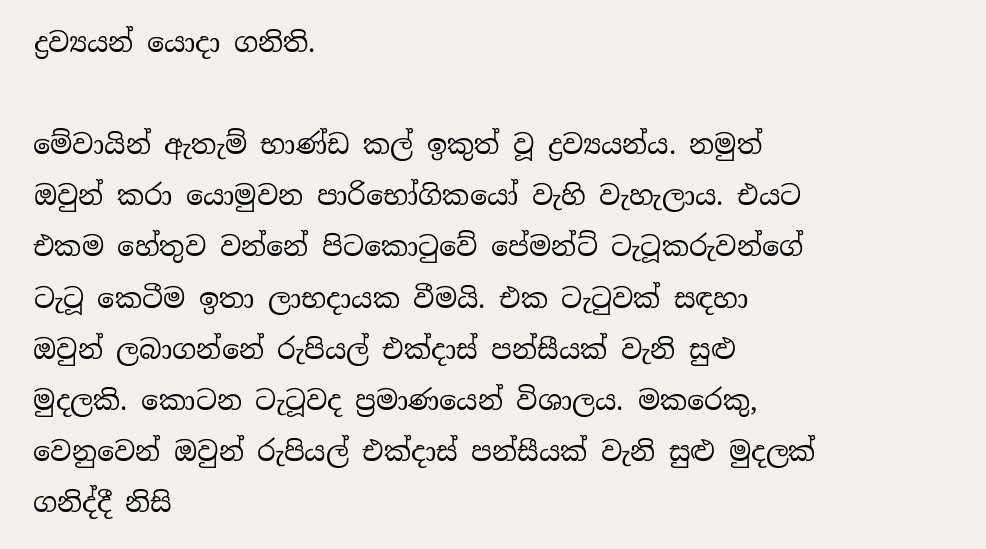ද්‍රව්‍යයන් යොදා ගනිති.

මේවායින් ඇතැම් භාණ්ඩ කල් ඉකුත් වූ ද්‍රව්‍යයන්ය. නමුත් ඔවුන් කරා යොමුවන පාරිභෝගිකයෝ වැහි වැහැලාය. එයට එකම හේතුව වන්නේ පිටකොටුවේ පේමන්ට් ටැටූකරුවන්ගේ ටැටූ කෙටීම ඉතා ලාභදායක වීමයි. එක ටැටුවක් සඳහා ඔවුන් ලබාගන්නේ රුපියල් එක්දාස් පන්සීයක් වැනි සුළු මුදලකි. කොටන ටැටූවද ප්‍රමාණයෙන් විශාලය. මකරෙකු, වෙනුවෙන් ඔවුන් රුපියල් එක්දාස් පන්සීයක් වැනි සුළු මුදලක් ගනිද්දී නිසි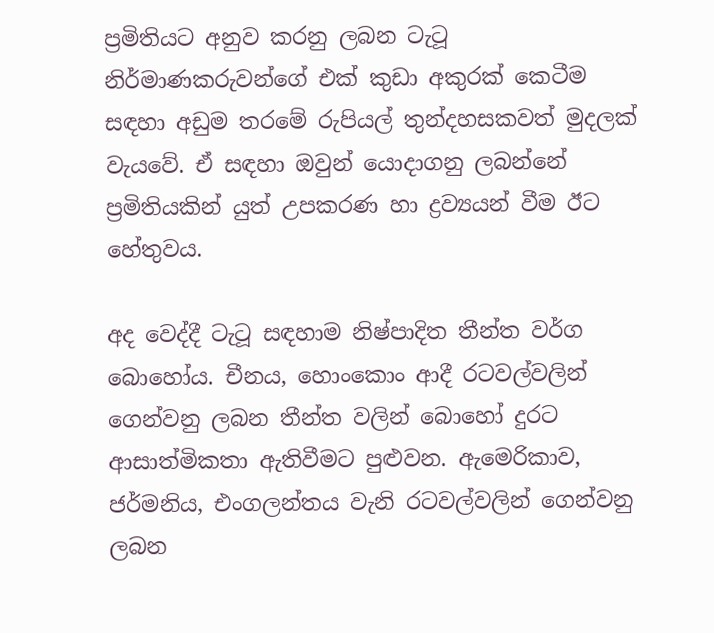ප්‍රමිතියට අනුව කරනු ලබන ටැටූ නිර්මාණකරුවන්ගේ එක් කුඩා අකුරක් කෙටීම සඳහා අඩුම තරමේ රුපියල් තුන්දහසකවත් මුදලක් වැයවේ. ඒ සඳහා ඔවුන් යොදාගනු ලබන්නේ ප්‍රමිතියකින් යුත් උපකරණ හා ද්‍රව්‍යයන් වීම ඊට හේතුවය.

අද වෙද්දී ටැටූ සඳහාම නිෂ්පාදිත තීන්ත වර්ග බොහෝය. චීනය, හොංකොං ආදී රටවල්වලින් ගෙන්වනු ලබන තීන්ත වලින් බොහෝ දුරට ආසාත්මිකතා ඇතිවීමට පුළුවන. ඇමෙරිකාව, ජර්මනිය, එංගලන්තය වැනි රටවල්වලින් ගෙන්වනු ලබන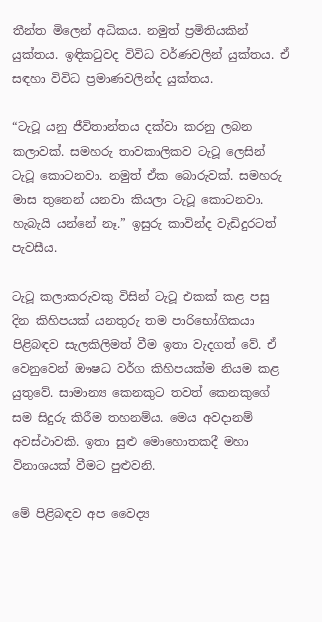තීන්ත මිලෙන් අධිකය. නමුත් ප්‍රමිතියකින් යුක්තය. ඉඳිකටුවද විවිධ වර්ණවලින් යුක්තය. ඒ සඳහා විවිධ ප්‍රමාණවලින්ද යුක්තය.

“ටැටූ යනු ජීවිතාන්තය දක්වා කරනු ලබන කලාවක්. සමහරු තාවකාලිකව ටැටූ ලෙසින් ටැටූ කොටනවා. නමුත් ඒක බොරුවක්. සමහරු මාස තුනෙන් යනවා කියලා ටැටූ කොටනවා. හැබැයි යන්නේ නෑ.” ඉසුරු කාවින්ද වැඩිදුරටත් පැවසීය.

ටැටූ කලාකරුවකු විසින් ටැටූ එකක් කළ පසු දින කිහිපයක් යනතුරු තම පාරිභෝගිකයා පිළිබඳව සැලකිලිමත් වීම ඉතා වැදගත් වේ. ඒ වෙනුවෙන් ඖෂධ වර්ග කිහිපයක්ම නියම කළ යුතුවේ. සාමාන්‍ය කෙනකුට තවත් කෙනකුගේ සම සිදුරු කිරීම තහනම්ය. මෙය අවදානම් අවස්ථාවකි. ඉතා සුළු මොහොතකදී මහා විනාශයක් වීමට පුළුවනි.

මේ පිළිබඳව අප වෛද්‍ය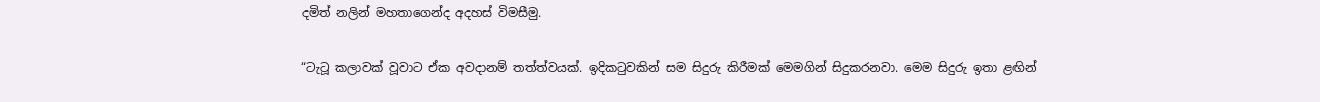දමිත් නලින් මහතාගෙන්ද අදහස් විමසීමු.

“ටැටූ කලාවක් වූවාට ඒක අවදානම් තත්ත්වයක්. ඉදිකටුවකින් සම සිදුරු කිරීමක් මෙමගින් සිදුකරනවා. මෙම සිදුරු ඉතා ළඟින්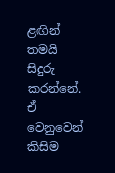ළඟින් තමයි සිදුරු කරන්නේ. ඒ වෙනුවෙන් කිසිම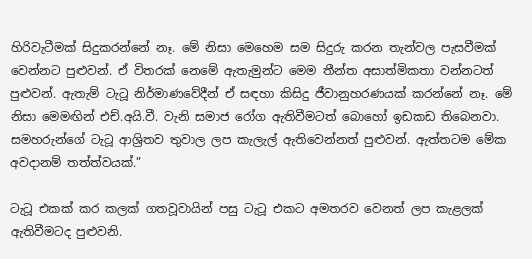හිරිවැටීමක් සිදුකරන්නේ නෑ. මේ නිසා මෙහෙම සම සිදුරු කරන තැන්වල පැසවීමක් වෙන්නට පුළුවන්. ඒ විතරක් නෙමේ ඇතැමුන්ට මෙම තීන්ත අසාත්මිකතා වන්නටත් පුළුවන්. ඇතැම් ටැටූ නිර්මාණවේදීන් ඒ සඳහා කිසිදු ජීවානුහරණයක් කරන්නේ නෑ. මේ නිසා මෙමඟින් එච්.අයි.වී. වැනි සමාජ රෝග ඇතිවීමටත් බොහෝ ඉඩකඩ තිබෙනවා. සමහරුන්ගේ ටැටූ ආශ්‍රිතව තුවාල ලප කැලැල් ඇතිවෙන්නත් පුළුවන්. ඇත්තටම මේක අවදානම් තත්ත්වයක්.”

ටැටූ එකක් කර කලක් ගතවූවායින් පසු ටැටූ එකට අමතරව වෙනත් ලප කැළලක් ඇතිවීමටද පුළුවනි.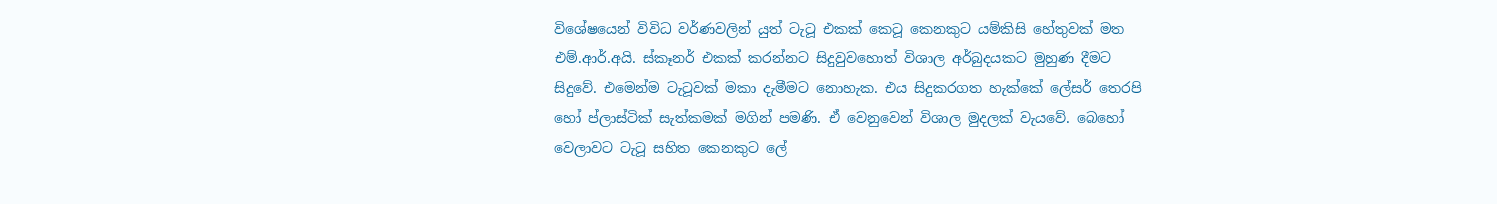විශේෂයෙන් විවිධ වර්ණවලින් යුත් ටැටූ එකක් කෙටූ කෙනකුට යම්කිසි හේතුවක් මත එම්.ආර්.අයි. ස්කෑනර් එකක් කරන්නට සිදුවුවහොත් විශාල අර්බුදයකට මුහුණ දීමට සිදුවේ. එමෙන්ම ටැටූවක් මකා දැමීමට නොහැක. එය සිදුකරගත හැක්කේ ලේසර් තෙරපි හෝ ප්ලාස්ටික් සැත්කමක් මගින් පමණි. ඒ වෙනුවෙන් විශාල මුදලක් වැයවේ. බෙහෝ වෙලාවට ටැටූ සහිත කෙනකුට ලේ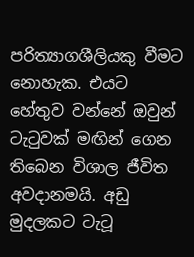පරිත්‍යාගශීලියකු වීමට නොහැක. එයට හේතුව වන්නේ ඔවුන් ටැටුවක් මඟින් ගෙන තිබෙන විශාල ජීවිත අවදානමයි. අඩු මුදලකට ටැටූ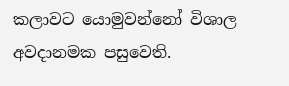කලාවට යොමුවන්නෝ විශාල අවදානමක පසුවෙති.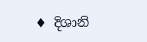♦ දිශානි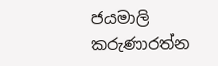ජයමාලි කරුණාරත්න